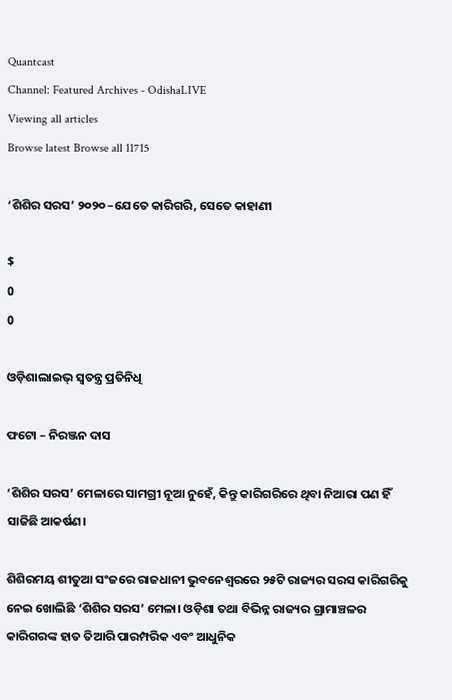Quantcast
Channel: Featured Archives - OdishaLIVE
Viewing all articles
Browse latest Browse all 11715

‘ଶିଶିର ସରସ’ ୨୦୨୦ –ଯେତେ କାରିଗରି, ସେତେ କାହାଣୀ

$
0
0

ଓଡ଼ିଶାଲାଇଭ୍‌ ସ୍ୱତନ୍ତ୍ର ପ୍ରତିନିଧି

ଫଟୋ – ନିରଞ୍ଜନ ଦାସ

‘ଶିଶିର ସରସ’ ମେଳାରେ ସାମଗ୍ରୀ ନୂଆ ନୁହେଁ, କିନ୍ତୁ କାରିଗରିରେ ଥିବା ନିଆରା ପଣ ହିଁ‌ ସାଜିଛି ଆକର୍ଷଣ।

ଶିଶିରମୟ ଶୀତୁଆ ସଂଜରେ ରାଜଧାନୀ ଭୁବନେଶ୍ୱରରେ ୨୫ଟି ରାଜ୍ୟର ସରସ କାରିଗରିକୁ ନେଇ ଖୋଲିଛି ‘ଶିଶିର ସରସ’ ମେଳା। ଓଡ଼ିଶା ତଥା ବିଭିନ୍ନ ରାଜ୍ୟର ଗ୍ରାମାଞ୍ଚଳର କାରିଗରଙ୍କ ହାତ ତିଆରି ପାରମ୍ପରିକ ଏବଂ ଆଧୁନିକ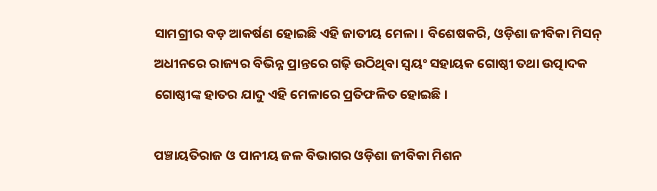ସାମଗ୍ରୀର ବଡ଼ ଆକର୍ଷଣ ହୋଇଛି ଏହି ଜାତୀୟ ମେଳା। ବିଶେଷକରି, ଓଡ଼ିଶା ଜୀବିକା ମିସନ୍‌ ଅଧୀନରେ ରାଜ୍ୟର ବିଭିନ୍ନ ପ୍ରାନ୍ତରେ ଗଢ଼ି ଉଠିଥିବା ସ୍ୱୟଂ ସହାୟକ ଗୋଷ୍ଠୀ ତଥା ଉତ୍ପାଦକ ଗୋଷ୍ଠୀଙ୍କ ହାତର ଯାଦୁ ଏହି ମେଳାରେ ପ୍ରତିଫଳିତ ହୋଇଛି।

ପଞ୍ଚାୟତିରାଜ ଓ ପାନୀୟ ଜଳ ବିଭାଗର ଓଡ଼ିଶା ଜୀବିକା ମିଶନ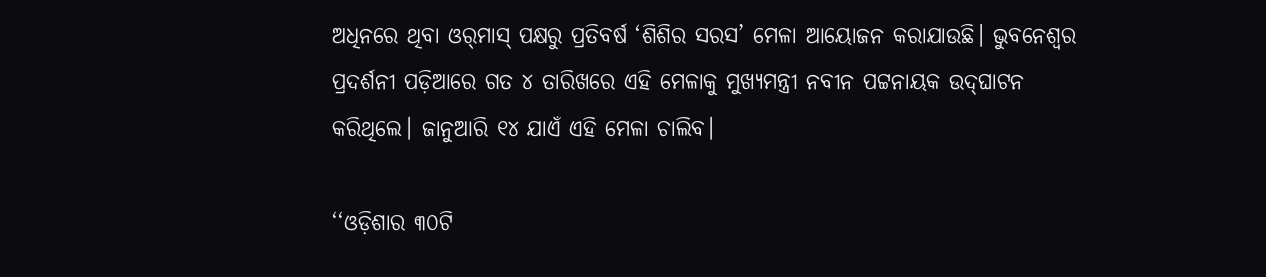ଅଧିନରେ ଥିବା ଓର୍‌ମାସ୍ ପକ୍ଷରୁ ପ୍ରତିବର୍ଷ ‘ଶିଶିର ସରସ’ ମେଳା ଆୟୋଜନ କରାଯାଉଛି। ଭୁବନେଶ୍ୱର ପ୍ରଦର୍ଶନୀ ପଡ଼ିଆରେ ଗତ ୪ ତାରିଖରେ ଏହି ମେଳାକୁ ମୁଖ୍ୟମନ୍ତ୍ରୀ ନବୀନ ପଟ୍ଟନାୟକ ଉଦ୍‌ଘାଟନ କରିଥିଲେ। ଜାନୁଆରି ୧୪ ଯାଏଁ ଏହି ମେଳା ଚାଲିବ।

‘‘ଓଡ଼ିଶାର ୩୦ଟି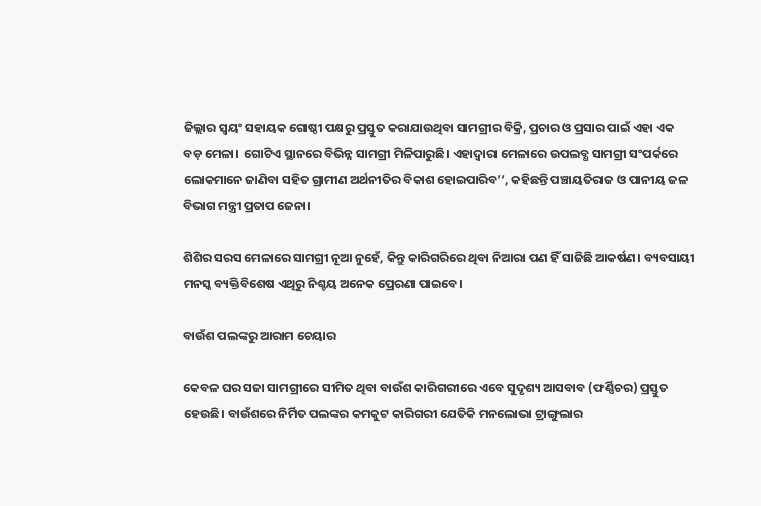ଜିଲ୍ଲାର ସ୍ୱୟଂ ସହାୟକ ଗୋଷ୍ଠୀ ପକ୍ଷରୁ ପ୍ରସ୍ତୁତ କରାଯାଉଥିବା ସାମଗ୍ରୀର ବିକ୍ରି, ପ୍ରଚାର ଓ ପ୍ରସାର ପାଇଁ ଏହା ଏକ ବଡ଼ ମେଳା।  ଗୋଟିଏ ସ୍ଥାନରେ ବିଭିନ୍ନ ସାମଗ୍ରୀ ମିଳିପାରୁଛି। ଏହାଦ୍ୱାରା ମେଳାରେ ଉପଲବ୍ଧ ସାମଗ୍ରୀ ସଂପର୍କରେ ଲୋକମାନେ ଜାଣିବା ସହିତ ଗ୍ରାମୀଣ ଅର୍ଥନୀତିର ବିକାଶ ହୋଇପାରିବ’’, କହିଛନ୍ତି ପଞ୍ଚାୟତିରାଜ ଓ ପାନୀୟ ଜଳ ବିଭାଗ ମନ୍ତ୍ରୀ ପ୍ରତାପ ଜେନା।

ଶିଶିର ସରସ ମେଳାରେ ସାମଗ୍ରୀ ନୂଆ ନୁହେଁ, କିନ୍ତୁ କାରିଗରିରେ ଥିବା ନିଆରା ପଣ ହିଁ‌ ସାଜିଛି ଆକର୍ଷଣ। ବ୍ୟବସାୟୀ ମନସ୍କ ବ୍ୟକ୍ତିବିଶେଷ ଏଥିରୁ ନିଶ୍ଚୟ ଅନେକ ପ୍ରେରଣା ପାଇବେ।

ବାଉଁଶ ପଲଙ୍କରୁ ଆରାମ ଚେୟାର

କେବଳ ଘର ସଜା ସାମଗ୍ରୀରେ ସୀମିତ ଥିବା ବାଉଁଶ କାରିଗରୀରେ ଏବେ ସୁଦୃଶ୍ୟ ଆସବାବ (ଫର୍ଣ୍ଣିଚର) ପ୍ରସ୍ତୁତ ହେଉଛି। ବାଉଁଶରେ ନିର୍ମିତ ପଲଙ୍କର କମକୁଟ କାରିଗରୀ ଯେତିକି ମନଲୋଭା ଟ୍ରାଙ୍ଗୁଲାର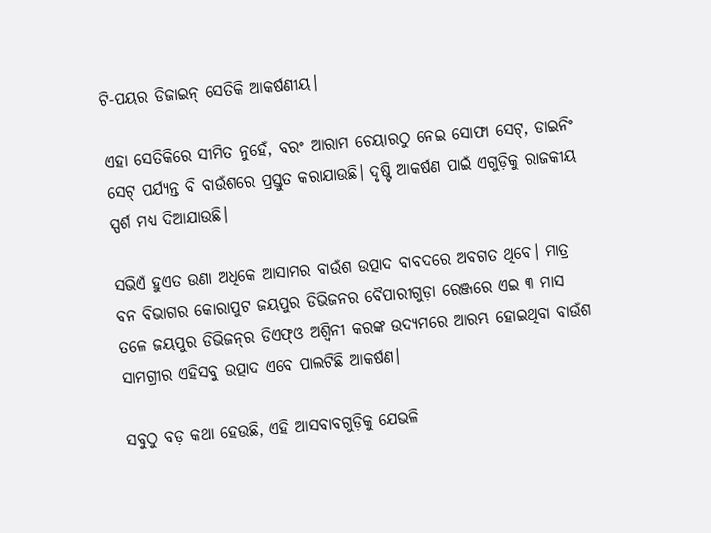ଟି-ପୟର ଡିଜାଇନ୍ ସେତିକି ଆକର୍ଷଣୀୟ।

ଏହା ସେତିକିରେ ସୀମିତ ନୁହେଁ, ବରଂ ଆରାମ ଚେୟାରଠୁ ନେଇ ସୋଫା ସେଟ୍‌, ଡାଇନିଂ ସେଟ୍‌ ପର୍ଯ୍ୟନ୍ତ ବି ବାଉଁଶରେ ପ୍ରସ୍ତୁତ କରାଯାଉଛି। ଦୃଷ୍ଟି ଆକର୍ଷଣ ପାଇଁ ଏଗୁଡ଼ିକୁ ରାଜକୀୟ ସ୍ପର୍ଶ ମଧ୍ୟ ଦିଆଯାଉଛି।

ସଭିଏଁ ହୁଏତ ଉଣା ଅଧିକେ ଆସାମର ବାଉଁଶ ଉତ୍ପାଦ ବାବଦରେ ଅବଗତ ଥିବେ। ମାତ୍ର ବନ ବିଭାଗର କୋରାପୁଟ ଜୟପୁର ଡିଭିଜନର ବୈପାରୀଗୁଡ଼ା ରେଞ୍ଜରେ ଏଇ ୩ ମାସ ତଳେ ଜୟପୁର ଡିଭିଜନ୍‌ର ଡିଏଫ୍‌ଓ ଅଶ୍ୱିନୀ କରଙ୍କ ଉଦ୍ୟମରେ ଆରମ୍ଭ ହୋଇଥିବା ବାଉଁଶ ସାମଗ୍ରୀର ଏହିସବୁ ଉତ୍ପାଦ ଏବେ ପାଲଟିଛି ଆକର୍ଷଣ।

ସବୁଠୁ ବଡ଼ କଥା ହେଉଛି, ଏହି ଆସବାବଗୁଡ଼ିକୁ ଯେଭଳି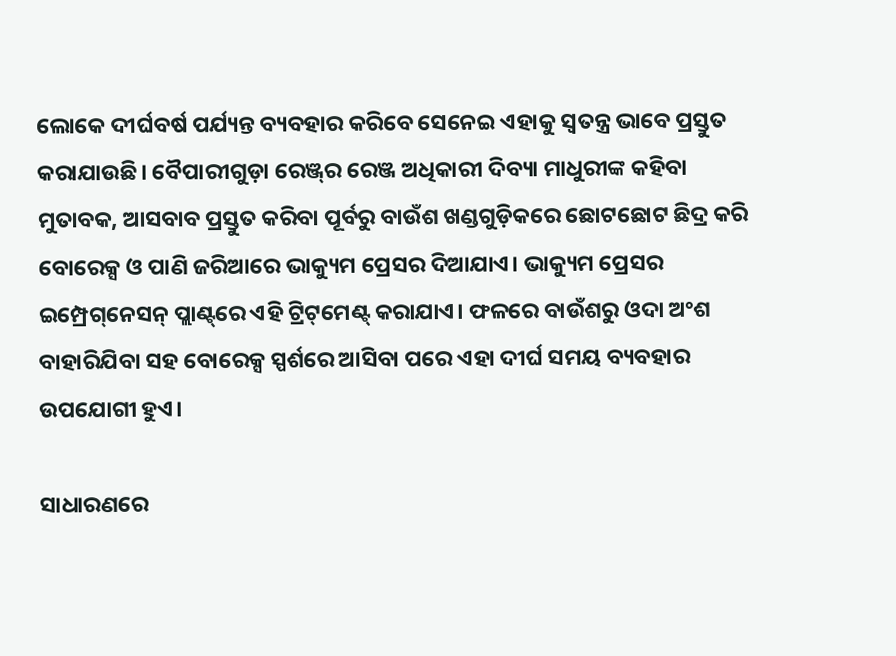ଲୋକେ ଦୀର୍ଘବର୍ଷ ପର୍ଯ୍ୟନ୍ତ ବ୍ୟବହାର କରିବେ ସେନେଇ ଏହାକୁ ସ୍ୱତନ୍ତ୍ର ଭାବେ ପ୍ରସ୍ତୁତ କରାଯାଉଛି। ବୈପାରୀଗୁଡ଼ା ରେଞ୍ଜ୍‌ର ରେଞ୍ଜ ଅଧିକାରୀ ଦିବ୍ୟା ମାଧୁରୀଙ୍କ କହିବା ମୁତାବକ, ଆସବାବ ପ୍ରସ୍ତୁତ କରିବା ପୂର୍ବରୁ ବାଉଁଶ ଖଣ୍ଡଗୁଡ଼ିକରେ ଛୋଟଛୋଟ ଛିଦ୍ର କରି ବୋରେକ୍ସ ଓ ପାଣି ଜରିଆରେ ଭାକ୍ୟୁମ ପ୍ରେସର ଦିଆଯାଏ। ଭାକ୍ୟୁମ ପ୍ରେସର ଇମ୍ପ୍ରେଗ୍‌ନେସନ୍‌ ପ୍ଲାଣ୍ଟ୍‌ରେ ଏହି ଟ୍ରିଟ୍‌ମେଣ୍ଟ୍‌ କରାଯାଏ। ଫଳରେ ବାଉଁଶରୁ ଓଦା ଅଂଶ ବାହାରିଯିବା ସହ ବୋରେକ୍ସ ସ୍ପର୍ଶରେ ଆସିବା ପରେ ଏହା ଦୀର୍ଘ ସମୟ ବ୍ୟବହାର ଉପ‌ଯୋଗୀ ହୁଏ।

ସାଧାରଣରେ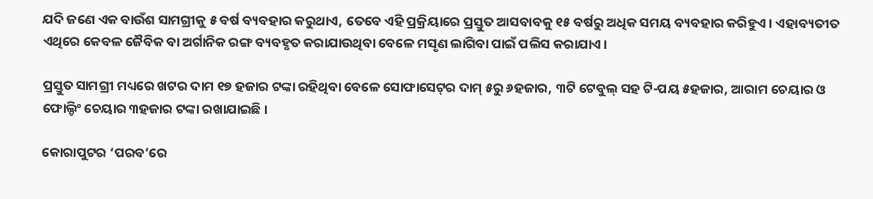ଯଦି ଜଣେ ଏକ ବାଉଁଶ ସାମଗ୍ରୀକୁ ୫ ବର୍ଷ ବ୍ୟବହାର କରୁଥାଏ, ତେବେ ଏହି ପ୍ରକ୍ରିୟାରେ ପ୍ରସ୍ତୁତ ଆସବାବକୁ ୧୫ ବର୍ଷରୁ ଅଧିକ ସମୟ ବ୍ୟବହାର କରିହୁଏ। ଏହାବ୍ୟତୀତ ଏଥିରେ କେବଳ ଜୈବିକ ବା ଅର୍ଗାନିକ ରଙ୍ଗ ବ୍ୟବହୃତ କରାଯାଉଥିବା ବେଳେ ମସୃଣ ଲାଗିବା ପାଇଁ ପଲିସ କରାଯାଏ।

ପ୍ରସ୍ତୁତ ସାମଗ୍ରୀ ମଧ୍ୟରେ ଖଟର ଦାମ ୧୭ ହଜାର ଟଙ୍କା ରହିଥିବା ବେଳେ ସୋଫାସେଟ୍‌ର ଦାମ୍‌ ୫ରୁ ୬ହଜାର, ୩ଟି ଟେବୁଲ୍‌ ସହ ଟି-ପୟ ୫ହଜାର, ଆରାମ ଚେୟାର ଓ ଫୋଲ୍ଡିଂ ଚେୟାର ୩ହଜାର ଟଙ୍କା ରଖାଯାଇଛି।

କୋରାପୁଟର ‘ପରବ’ରେ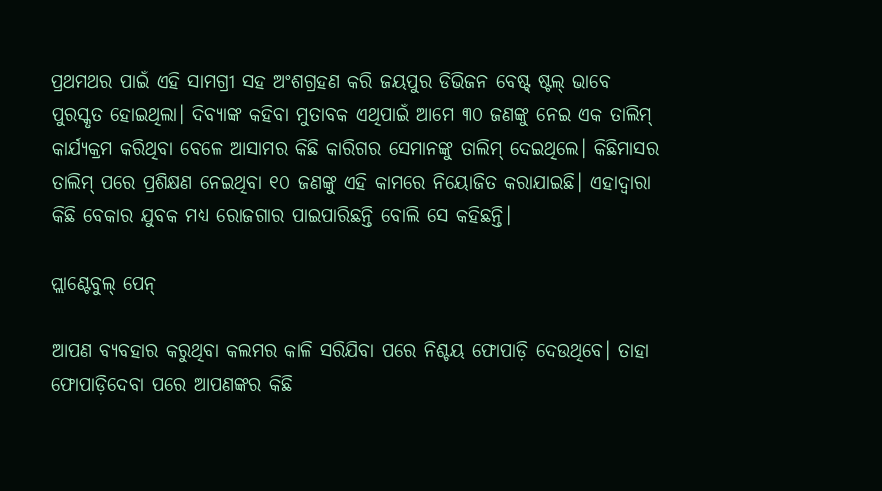ପ୍ରଥମଥର ପାଇଁ ଏହି ସାମଗ୍ରୀ ସହ ଅଂଶଗ୍ରହଣ କରି ଜୟପୁର ଡିଭିଜନ ବେଷ୍ଟ୍‌ ଷ୍ଟଲ୍‌ ଭାବେ ପୁରସ୍କୃତ ହୋଇଥିଲା। ଦିବ୍ୟାଙ୍କ କହିବା ମୁତାବକ ଏଥିପାଇଁ ଆମେ ୩୦ ଜଣଙ୍କୁ ନେଇ ଏକ ତାଲିମ୍‌ କାର୍ଯ୍ୟକ୍ରମ କରିଥିବା ବେଳେ ଆସାମର କିଛି କାରିଗର ସେମାନଙ୍କୁ ତାଲିମ୍‌ ଦେଇଥିଲେ। କିଛିମାସର ତାଲିମ୍‌ ପରେ ପ୍ରଶିକ୍ଷଣ ନେଇଥିବା ୧୦ ଜଣଙ୍କୁ ଏହି କାମରେ ନିୟୋଜିତ କରାଯାଇଛି। ଏହାଦ୍ୱାରା କିଛି ବେକାର ଯୁବକ ମଧ୍ୟ ରୋଜଗାର ପାଇପାରିଛନ୍ତି ବୋଲି ସେ କହିଛନ୍ତି।

ପ୍ଲାଣ୍ଟେବୁଲ୍ ପେନ୍

ଆପଣ ବ୍ୟବହାର କରୁଥିବା କଲମର କାଳି ସରିଯିବା ପରେ ନିଶ୍ଚୟ ଫୋପାଡ଼ି ଦେଉଥିବେ। ତାହା ଫୋପାଡ଼ିଦେବା ପରେ ଆପଣଙ୍କର କିଛି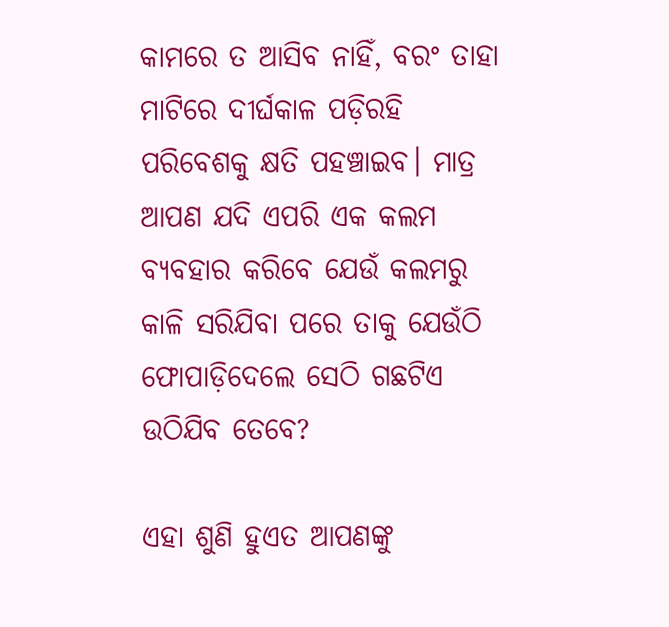କାମରେ ତ ଆସିବ ନାହିଁ, ବରଂ ତାହା ମାଟିରେ ଦୀର୍ଘକାଳ ପଡ଼ିରହି ପରିବେଶକୁ କ୍ଷତି ପହଞ୍ଚାଇବ। ମାତ୍ର ଆପଣ ଯଦି ଏପରି ଏକ କଲମ ବ୍ୟବହାର କରିବେ ଯେଉଁ କଲମରୁ କାଳି ସରିଯିବା ପରେ ତାକୁ ଯେଉଁଠି ଫୋପାଡ଼ିଦେଲେ ସେଠି ଗଛଟିଏ ଉଠିଯିବ ତେବେ?

ଏହା ଶୁଣି ହୁଏତ ଆପଣଙ୍କୁ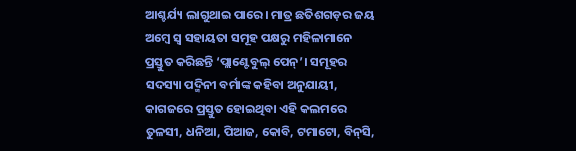ଆଶ୍ଚର୍ଯ୍ୟ ଲାଗୁଥାଇ ପାରେ। ମାତ୍ର ଛତିଶଗଡ଼ର ଜୟ ଅମ୍ବେ ସ୍ୱ ସହାୟତା ସମୂହ ପକ୍ଷରୁ ମହିଳାମାନେ ପ୍ରସ୍ତୁତ କରିଛନ୍ତି ‘ପ୍ଲାଣ୍ଟେବୁଲ୍‌ ପେନ୍‌’। ସମୂହର ସଦସ୍ୟା ପଦ୍ମିନୀ ବର୍ମାଙ୍କ କହିବା ଅନୁଯାୟୀ, କାଗଜରେ ପ୍ରସ୍ତୁତ ହୋଇଥିବା ଏହି କଲମରେ ତୁଳସୀ, ଧନିଆ, ପିଆଜ, କୋବି, ଟମାଟୋ, ବିନ୍‌ସି,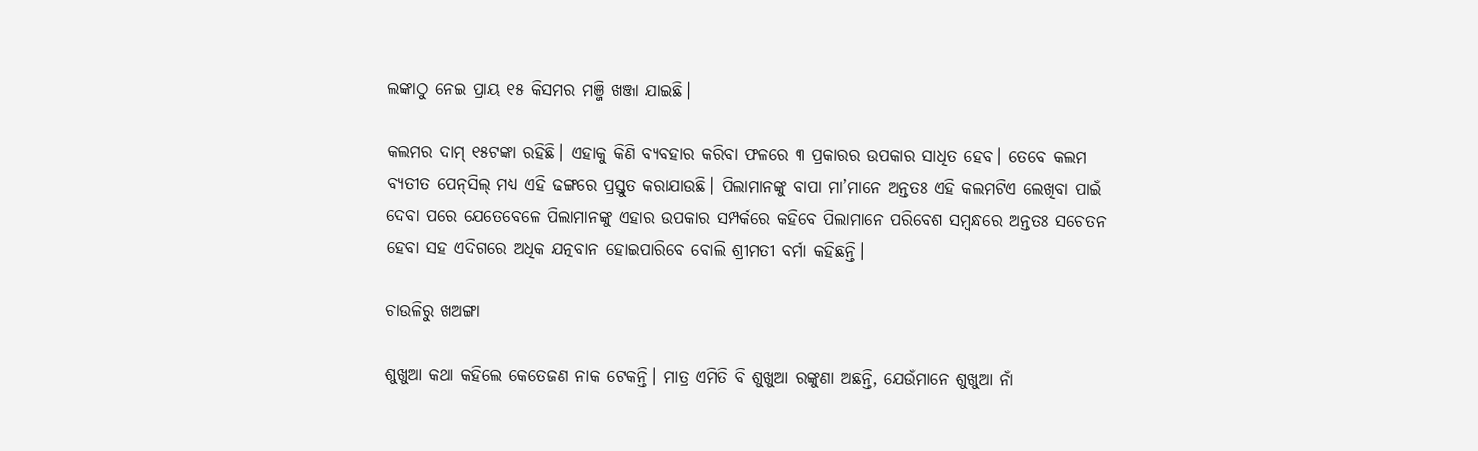ଲଙ୍କାଠୁ ନେଇ ପ୍ରାୟ ୧୫ କିସମର ମଞ୍ଜି ଖଞ୍ଜା ଯାଇଛି।

କଲମର ଦାମ୍‌ ୧୫ଟଙ୍କା ରହିଛି। ଏହାକୁ କିଣି ବ୍ୟବହାର କରିବା ଫଳରେ ୩ ପ୍ରକାରର ଉପକାର ସାଧିତ ହେବ। ତେବେ କଲମ ବ୍ୟତୀତ ପେନ୍‌ସିଲ୍‌ ମଧ୍ୟ ଏହି ଢଙ୍ଗରେ ପ୍ରସ୍ତୁତ କରାଯାଉଛି। ପିଲାମାନଙ୍କୁ ବାପା ମା’ମାନେ ଅନ୍ତତଃ ଏହି କଲମଟିଏ ଲେଖିବା ପାଇଁ ଦେବା ପରେ ‌ଯେତେବେଳେ ପିଲାମାନଙ୍କୁ ଏହାର ଉପକାର ସମ୍ପର୍କରେ କହିବେ ପିଲାମାନେ ପରିବେଶ ସମ୍ବନ୍ଧରେ ଅନ୍ତତଃ ସଚେତନ ହେବା ସହ ଏଦିଗରେ ଅଧିକ ଯତ୍ନବାନ ହୋଇପାରିବେ ବୋଲି ଶ୍ରୀମତୀ ବର୍ମା କହିଛନ୍ତି।

ଚାଉଳିରୁ ଖଅଙ୍ଗା

ଶୁଖୁଆ କଥା କହିଲେ କେତେଜଣ ନାକ ଟେକନ୍ତି। ମାତ୍ର ଏମିତି ବି ଶୁଖୁଆ ରଙ୍କୁଣା ଅଛନ୍ତି, ଯେଉଁମାନେ ଶୁଖୁଆ ନାଁ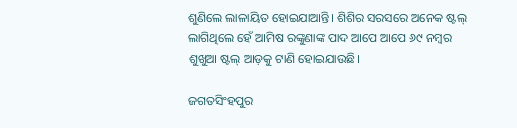ଶୁଣିଲେ ଲାଳାୟିତ ହୋଇଯାଆନ୍ତି। ଶିଶିର ସରସରେ ଅନେକ ଷ୍ଟଲ୍‌ ଲାଗିଥିଲେ ହେଁ ଆମିଷ ରଙ୍କୁଣାଙ୍କ ପାଦ ଆପେ ଆପେ ୬୯ ନମ୍ବର ଶୁଖୁଆ ଷ୍ଟଲ୍‌ ଆଡ଼କୁ ଟାଣି ହୋଇଯାଉଛି।

ଜଗତସିଂହପୁର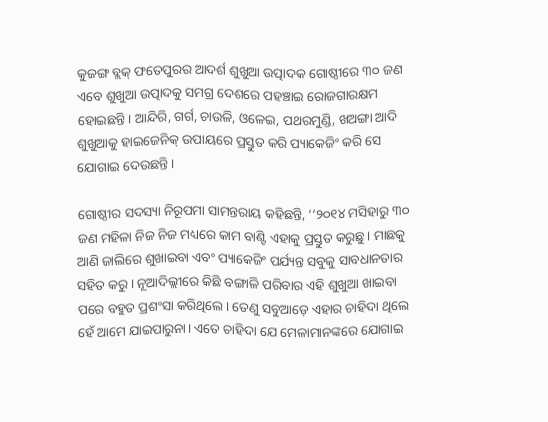କୁଜଙ୍ଗ ବ୍ଲକ୍‌ ଫତେପୁରର ଆଦର୍ଶ ଶୁଖୁଆ ଉତ୍ପାଦକ ଗୋଷ୍ଠୀରେ ୩୦ ଜଣ ଏବେ ଶୁଖୁଆ ଉତ୍ପାଦକୁ ସମଗ୍ର ଦେଶରେ ପହଞ୍ଚାଇ ରୋଜଗାରକ୍ଷମ ହୋଇଛନ୍ତି। ଆନ୍ଦିରି, ଗର୍ଗ, ଚାଉଳି, ଓଳେଇ, ପଥରମୁଣ୍ଡି, ଖଅଙ୍ଗା ଆଦି ଶୁଖୁଆକୁ ହାଇଜେନିକ୍‌ ଉପାୟରେ ପ୍ରସ୍ତୁତ କରି ପ୍ୟାକେଜିଂ କରି ସେ ଯୋଗାଇ ଦେଉଛନ୍ତି।

ଗୋଷ୍ଠୀର ସଦସ୍ୟା ନିରୂପମା ସାମନ୍ତରାୟ କହିଛନ୍ତି, ‘‘୨୦୧୪ ମସିହାରୁ ୩୦ ଜଣ ମହିଳା ନିଜ ନିଜ ମଧ୍ୟରେ କାମ ବାଣ୍ଟି ଏହାକୁ ପ୍ରସ୍ତୁତ କରୁଛୁ। ମାଛକୁ ଆଣି ଜାଲିରେ ଶୁଖାଇବା ଏବଂ ପ୍ୟାକେଜିଂ ପର୍ଯ୍ୟନ୍ତ ସବୁକୁ ସାବଧାନତାର ସହିତ କରୁ। ନୂଆଦିଲ୍ଲୀରେ କିଛି ବଙ୍ଗାଳି ପରିବାର ଏହି ଶୁଖୁଆ ଖାଇବା ପରେ ବହୁତ ପ୍ରଶଂସା କରିଥିଲେ। ତେଣୁ ସବୁଆଡ଼େ ଏହାର ଚାହିଦା ଥିଲେ ହେଁ ଆମେ ଯାଇପାରୁନା। ଏତେ ଚାହିଦା ଯେ ମେଳାମାନଙ୍କରେ ଯୋଗାଇ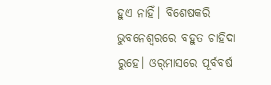ହୁଏ ନାହିଁ। ବିଶେଷକରି ଭୁବନେଶ୍ୱରରେ ବହୁତ ଚାହିଦା ରୁହେ। ଓର୍‌ମାସରେ ପୂର୍ବବର୍ଷ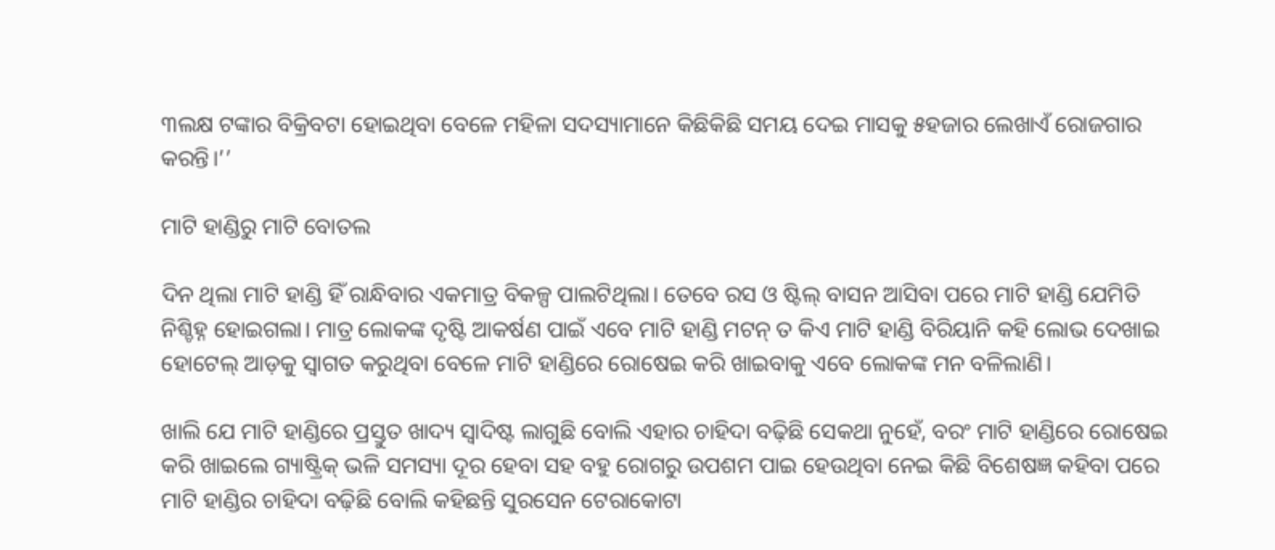୩ଲକ୍ଷ ଟଙ୍କାର ବିକ୍ରିବଟା ହୋଇଥିବା ବେଳେ ମହିଳା ସଦସ୍ୟାମାନେ କିଛିକିଛି ସମୟ ଦେଇ ମାସକୁ ୫ହଜାର ଲେଖାଏଁ ରୋଜଗାର କରନ୍ତି।’’

ମାଟି ହାଣ୍ଡିରୁ ମାଟି ବୋତଲ

ଦିନ ଥିଲା ମାଟି ହାଣ୍ଡି ହିଁ ରାନ୍ଧିବାର ଏକମାତ୍ର ବିକଳ୍ପ ପାଲଟିଥିଲା। ତେବେ ରସ ଓ ଷ୍ଟିଲ୍‌ ବାସନ ଆସିବା ପରେ ମାଟି ହାଣ୍ଡି ଯେମିତି ନିଶ୍ଚିହ୍ନ ହୋଇଗଲା। ମାତ୍ର ଲୋକଙ୍କ ଦୃଷ୍ଟି ଆକର୍ଷଣ ପାଇଁ ଏବେ ମାଟି ହାଣ୍ଡି ମଟନ୍‌ ତ କିଏ ମାଟି ହାଣ୍ଡି ବିରିୟାନି କହି ଲୋଭ ଦେଖାଇ ହୋଟେଲ୍‌ ଆଡ଼କୁ ସ୍ୱାଗତ କରୁଥିବା ବେଳେ ମାଟି ହାଣ୍ଡିରେ ରୋଷେଇ କରି ଖାଇବାକୁ ଏବେ ଲୋକଙ୍କ ମନ ବଳିଲାଣି।

ଖାଲି ଯେ ମାଟି ହାଣ୍ଡିରେ ପ୍ରସ୍ତୁତ ଖାଦ୍ୟ ସ୍ୱାଦିଷ୍ଟ ଲାଗୁଛି ବୋଲି ଏହାର ଚାହିଦା ବଢ଼ିଛି ସେକଥା ନୁହେଁ, ବରଂ ମାଟି ହାଣ୍ଡିରେ ରୋଷେଇ କରି ଖାଇଲେ ଗ୍ୟାଷ୍ଟ୍ରିକ୍‌ ଭଳି ସମସ୍ୟା ଦୂର ହେବା ସହ ବହୁ ରୋଗରୁ ଉପଶମ ‌ପାଇ ହେଉଥିବା ନେଇ କିଛି ବିଶେଷଜ୍ଞ କହିବା ପରେ ମାଟି ହାଣ୍ଡିର ଚାହିଦା ବଢ଼ିଛି ବୋଲି କହିଛନ୍ତି ସୁରସେନ ଟେରାକୋଟା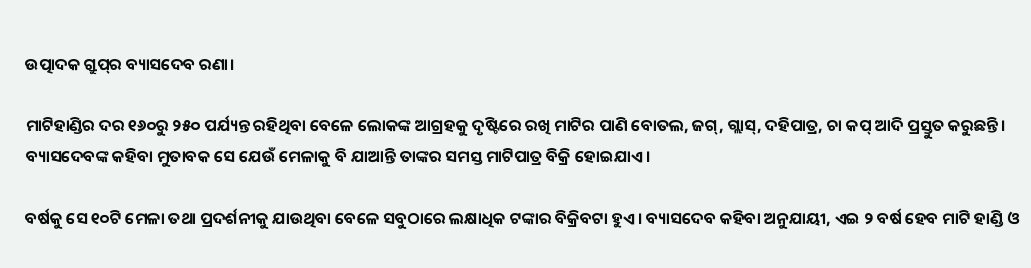ଉତ୍ପାଦକ ଗ୍ରୁପ୍‌ର ବ୍ୟାସଦେବ ରଣା।

ମାଟିହାଣ୍ଡିର ଦର ୧୬୦ରୁ ୨୫୦ ପର୍ଯ୍ୟନ୍ତ ରହିଥିବା ବେଳେ ଲୋକଙ୍କ ଆଗ୍ରହକୁ ଦୃଷ୍ଟିରେ ରଖି ମାଟିର ପାଣି ବୋତଲ, ଜଗ୍‌, ଗ୍ଲାସ୍‌, ଦହିପାତ୍ର, ଚା କପ୍‌ ଆଦି ପ୍ରସ୍ତୁତ କରୁଛନ୍ତି। ବ୍ୟାସଦେବଙ୍କ କହିବା ମୁତାବକ ସେ ଯେଉଁ ମେଳାକୁ ବି ଯାଆନ୍ତି ତାଙ୍କର ସମସ୍ତ ମାଟିପାତ୍ର ବିକ୍ରି ହୋଇଯାଏ।

ବର୍ଷକୁ ସେ ୧୦ଟି ମେଳା ତଥା ପ୍ରଦର୍ଶନୀକୁ ଯାଉଥିବା ବେଳେ ସବୁଠାରେ ଲକ୍ଷାଧିକ ଟଙ୍କାର ବିକ୍ରିବଟା ହୁଏ। ବ୍ୟାସଦେବ କହିବା ଅନୁଯାୟୀ, ଏଇ ୨ ବର୍ଷ ହେବ ମାଟି ହାଣ୍ଡି ଓ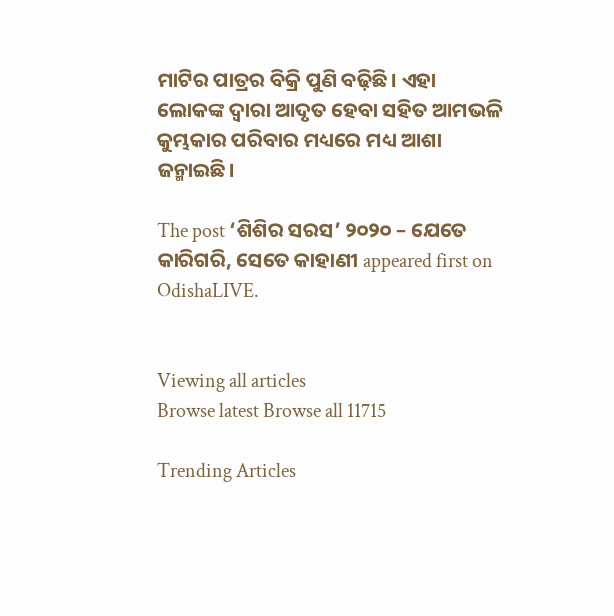ମାଟିର ପାତ୍ରର ବିକ୍ରି ପୁଣି ବଢ଼ିଛି। ଏହା ଲୋକଙ୍କ ଦ୍ୱାରା ଆଦୃତ ହେବା ସହିତ ଆମଭଳି କୁମ୍ଭକାର ପରିବାର ମଧ୍ୟରେ ମଧ୍ୟ ଆଶା ଜନ୍ମାଇଛି।

The post ‘ଶିଶିର ସରସ’ ୨୦୨୦ – ଯେତେ କାରିଗରି, ସେତେ କାହାଣୀ appeared first on OdishaLIVE.


Viewing all articles
Browse latest Browse all 11715

Trending Articles